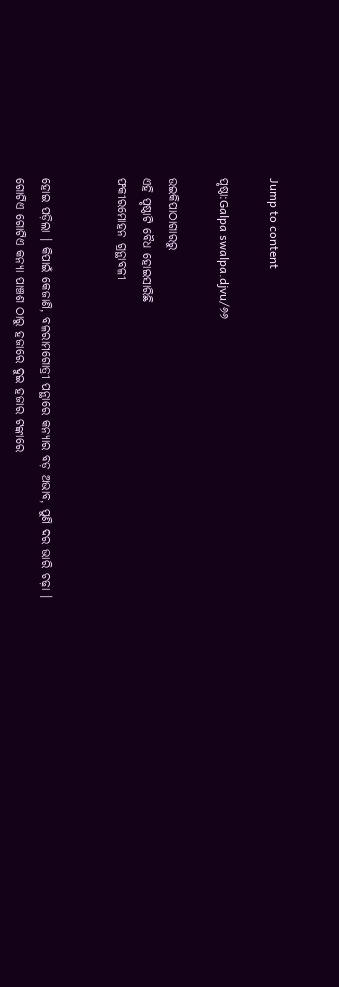Jump to content

ପୃଷ୍ଠା:Galpa swalpa.djvu/୬୬

ଉଇକିପାଠାଗାର‌ରୁ
ଏହି ପୃଷ୍ଠାଟି ବୈଧ ହୋଇସାରିଛି
ଫକୀରମୋହନ ଗ୍ରନ୍ଥାବଳୀ


ହୋଇ ପଡ଼ିଲା । କିପାଇଁ କେଜାଣି, ବଳରାମଗୋତ୍ରୀ ପନ୍ଥାରେ କନ୍ୟାର ବଡ଼ ଅଭାବ, ପୁଣି ଦର ଭାରି ଚଢ଼ା । ଗୋଟିଏ ଗୋଟିଏ କନ୍ୟା ପାଞ୍ଚଶ ଠାରୁ ହଜାରେ ଦୁଇ ହଜାର ଟଙ୍କାରେ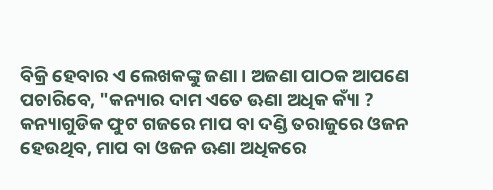ବିକ୍ରି ହେବାର ଏ ଲେଖକଙ୍କୁ ଜଣା । ଅଜଣା ପାଠକ ଆପଣେ ପଚାରିବେ, "କନ୍ୟାର ଦାମ ଏତେ ଊଣା ଅଧିକ କ୍ୟାଁ ? କନ୍ୟାଗୁଡିକ ଫୁଟ ଗଜରେ ମାପ ବା ଦଣ୍ଡି ତରାଜୁରେ ଓଜନ ହେଉଥିବ, ମାପ ବା ଓଜନ ଊଣା ଅଧିକରେ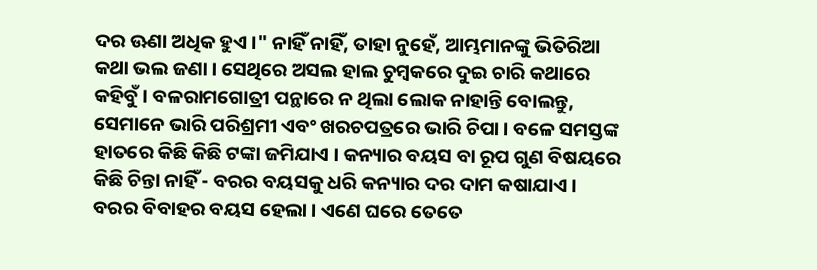ଦର ଊଣା ଅଧିକ ହୁଏ ।" ନାହିଁ ନାହିଁ, ତାହା ନୁହେଁ, ଆମ୍ଭମାନଙ୍କୁ ଭିତିରିଆ କଥା ଭଲ ଜଣା । ସେଥିରେ ଅସଲ ହାଲ ଚୁମ୍ବକରେ ଦୁଇ ଚାରି କଥାରେ କହିବୁଁ । ବଳରାମଗୋତ୍ରୀ ପନ୍ଥାରେ ନ ଥିଲା ଲୋକ ନାହାନ୍ତି ବୋଲନ୍ତୁ, ସେମାନେ ଭାରି ପରିଶ୍ରମୀ ଏବଂ ଖରଚପତ୍ରରେ ଭାରି ଚିପା । ବଳେ ସମସ୍ତଙ୍କ ହାତରେ କିଛି କିଛି ଟଙ୍କା ଜମିଯାଏ । କନ୍ୟାର ବୟସ ବା ରୂପ ଗୁଣ ବିଷୟରେ କିଛି ଚିନ୍ତା ନାହିଁ - ବରର ବୟସକୁ ଧରି କନ୍ୟାର ଦର ଦାମ କଷାଯାଏ । ବରର ବିବାହର ବୟସ ହେଲା । ଏଣେ ଘରେ ତେତେ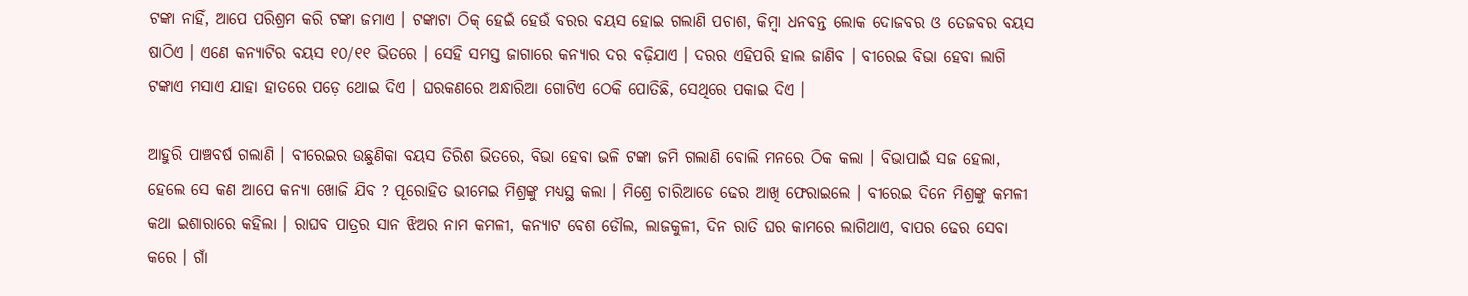ଟଙ୍କା ନାହିଁ, ଆପେ ପରିଶ୍ରମ କରି ଟଙ୍କା ଜମାଏ । ଟଙ୍କାଟା ଠିକ୍ ହେଇଁ ହେଉଁ ବରର ବୟସ ହୋଇ ଗଲାଣି ପଚାଶ, କିମ୍ବା ଧନବନ୍ତ ଲୋକ ଦୋଜବର ଓ ତେଜବର ବୟସ ଷାଠିଏ । ଏଣେ କନ୍ୟାଟିର ବୟସ ୧୦/୧୧ ଭିତରେ । ସେହି ସମସ୍ତ ଜାଗାରେ କନ୍ୟାର ଦର ବଢ଼ିଯାଏ । ଦରର ଏହିପରି ହାଲ ଜାଣିବ । ବୀରେଇ ବିଭା ହେବା ଲାଗି ଟଙ୍କାଏ ମସାଏ ଯାହା ହାତରେ ପଡ଼େ ଥୋଇ ଦିଏ । ଘରକଣରେ ଅନ୍ଧାରିଆ ଗୋଟିଏ ଠେକି ପୋତିଛି, ସେଥିରେ ପକାଇ ଦିଏ ।

ଆହୁରି ପାଞ୍ଚବର୍ଷ ଗଲାଣି । ବୀରେଇର ଉଛୁଣିକା ବୟସ ତିରିଶ ଭିତରେ, ବିଭା ହେବା ଭଳି ଟଙ୍କା ଜମି ଗଲାଣି ବୋଲି ମନରେ ଠିକ କଲା । ବିଭାପାଇଁ ସଜ ହେଲା, ହେଲେ ସେ କଣ ଆପେ କନ୍ୟା ଖୋଜି ଯିବ ? ପୂରୋହିତ ଭୀମେଇ ମିଶ୍ରଙ୍କୁ ମଧ୍ୟସ୍ଥ କଲା । ମିଶ୍ରେ ଚାରିଆଡେ ଢେର ଆଖି ଫେରାଇଲେ । ବୀରେଇ ଦିନେ ମିଶ୍ରଙ୍କୁ କମଳୀ କଥା ଇଶାରାରେ କହିଲା । ରାଘବ ପାତ୍ରର ସାନ ଝିଅର ନାମ କମଳୀ, କନ୍ୟାଟ ବେଶ ଡୌଲ, ଲାଜକୁଳୀ, ଦିନ ରାତି ଘର କାମରେ ଲାଗିଥାଏ, ବାପର ଢେର ସେବା କରେ । ଗାଁ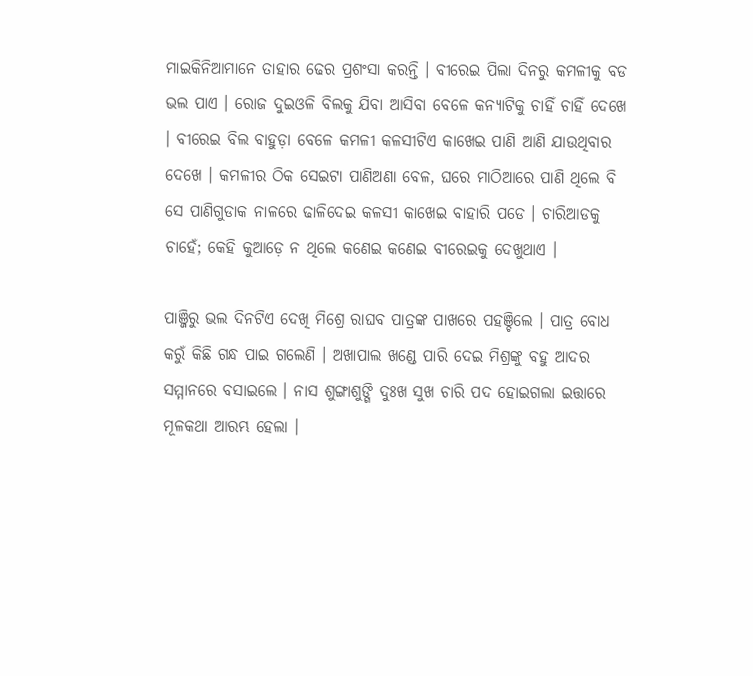ମାଇକିନିଆମାନେ ତାହାର ଢେର ପ୍ରଶଂସା କରନ୍ତି । ବୀରେଇ ପିଲା ଦିନରୁ କମଳୀକୁ ବଡ ଭଲ ପାଏ । ରୋଜ ଦୁଇଓଳି ବିଲକୁ ଯିବା ଆସିବା ବେଳେ କନ୍ୟାଟିକୁ ଚାହିଁ ଚାହିଁ ଦେଖେ । ବୀରେଇ ବିଲ ବାହୁଡ଼ା ବେଳେ କମଳୀ କଳସୀଟିଏ କାଖେଇ ପାଣି ଆଣି ଯାଉଥିବାର ଦେଖେ । କମଳୀର ଠିକ ସେଇଟା ପାଣିଅଣା ବେଳ, ଘରେ ମାଠିଆରେ ପାଣି ଥିଲେ ବି ସେ ପାଣିଗୁଡାକ ନାଳରେ ଢାଳିଦେଇ କଳସୀ କାଖେଇ ବାହାରି ପଡେ । ଚାରିଆଡକୁ ଚାହେଁ; କେହି କୁଆଡ଼େ ନ ଥିଲେ କଣେଇ କଣେଇ ବୀରେଇକୁ ଦେଖୁଥାଏ ।

ପାଞ୍ଜିରୁ ଭଲ ଦିନଟିଏ ଦେଖି ମିଶ୍ରେ ରାଘବ ପାତ୍ରଙ୍କ ପାଖରେ ପହଞ୍ଚିଲେ । ପାତ୍ର ବୋଧ କରୁଁ କିଛି ଗନ୍ଧ ପାଇ ଗଲେଣି । ଅଖାପାଲ ଖଣ୍ଡେ ପାରି ଦେଇ ମିଶ୍ରଙ୍କୁ ବହୁ ଆଦର ସମ୍ମାନରେ ବସାଇଲେ । ନାସ ଶୁଙ୍ଗାଶୁଙ୍ଗି ଦୁଃଖ ସୁଖ ଚାରି ପଦ ହୋଇଗଲା ଇତ୍ତାରେ ମୂଳକଥା ଆରମ୍ଭ ହେଲା ।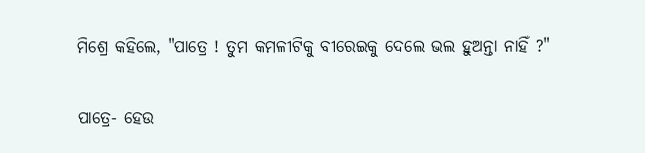ମିଶ୍ରେ କହିଲେ, "ପାତ୍ରେ ! ତୁମ କମଳୀଟିକୁ ବୀରେଇକୁ ଦେଲେ ଭଲ ହୁଅନ୍ତା ନାହିଁ ?"

ପାତ୍ରେ- ହେଉ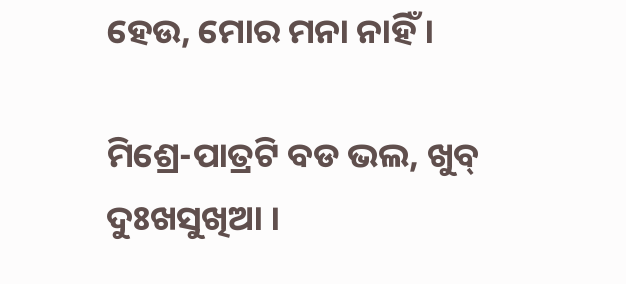ହେଉ, ମୋର ମନା ନାହିଁ ।

ମିଶ୍ରେ-ପାତ୍ରଟି ବଡ ଭଲ, ଖୁବ୍ ଦୁଃଖସୁଖିଆ ।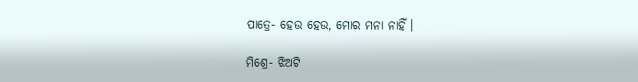ପାତ୍ରେ- ହେଉ ହେଉ, ମୋର ମନା ନାହିଁ ।

ମିଶ୍ରେ- ଝିଅଟି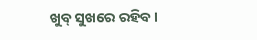ଖୁବ୍ ସୁଖରେ ରହିବ ।